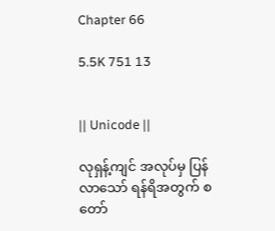Chapter 66

5.5K 751 13


|| Unicode ||

လုရှန့်ကျင် အလုပ်မှ ပြန်လာသော် ရန်ရိအတွက် စတော်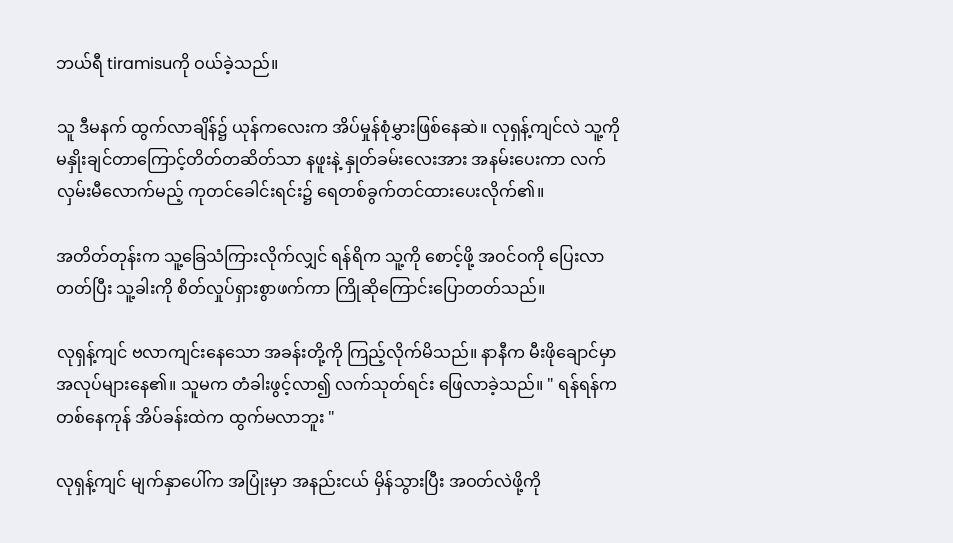ဘယ်ရီ tiramisuကို ဝယ်ခဲ့သည်။

သူ ဒီမနက် ထွက်လာချိန်၌ ယုန်ကလေးက အိပ်မှုန်စုံမွှားဖြစ်နေဆဲ။ လုရှန့်ကျင်လဲ သူ့ကို မနှိုးချင်တာကြောင့်တိတ်တဆိတ်သာ နဖူးနဲ့ နှုတ်ခမ်းလေးအား အနမ်းပေးကာ လက်လှမ်းမီလောက်မည့် ကုတင်ခေါင်းရင်း၌ ရေတစ်ခွက်တင်ထားပေးလိုက်၏။

အတိတ်တုန်းက သူ့ခြေသံကြားလိုက်လျှင် ရန်ရိက သူ့ကို စောင့်ဖို့ အဝင်ဝကို ပြေးလာတတ်ပြီး သူ့ခါးကို စိတ်လှုပ်ရှားစွာဖက်ကာ ကြိုဆိုကြောင်းပြောတတ်သည်။

လုရှန့်ကျင် ဗလာကျင်းနေသော အခန်းတို့ကို ကြည့်လိုက်မိသည်။ နာနီက မီးဖိုချောင်မှာ အလုပ်များနေ၏။ သူမက တံခါးဖွင့်လာ၍ လက်သုတ်ရင်း ဖြေလာခဲ့သည်။ " ရန်ရန်က တစ်နေကုန် အိပ်ခန်းထဲက ထွက်မလာဘူး "

လုရှန့်ကျင် မျက်နှာပေါ်က အပြုံးမှာ အနည်းငယ် မှိန်သွားပြီး အဝတ်လဲဖို့ကို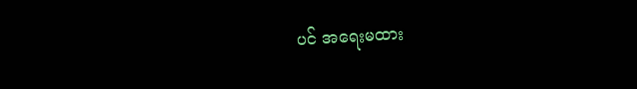ပင် အရေးမထား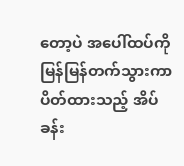တော့ပဲ အပေါ်ထပ်ကို မြန်မြန်တက်သွားကာ ပိတ်ထားသည့် အိပ်ခန်း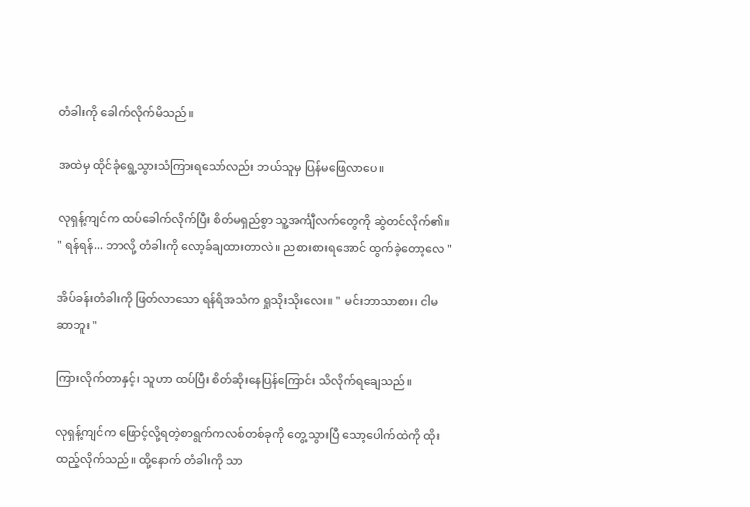တံခါးကို ခေါက်လိုက်မိသည်။

အထဲမှ ထိုင်ခုံရွေ့သွားသံကြားရသော်လည်း ဘယ်သူမှ ပြန်မဖြေလာပေ။

လုရှန့်ကျင်က ထပ်ခေါက်လိုက်ပြီး စိတ်မရှည်စွာ သူ့အင်္ကျီလက်တွေကို ဆွဲတင်လိုက်၏။ " ရန်ရန်... ဘာလို့ တံခါးကို လော့ခ်ချထားတာလဲ။ ညစားစားရအောင် ထွက်ခဲ့တော့လေ "

အိပ်ခန်းတံခါးကို ဖြတ်လာသော ရန်ရိအသံက ရှုသိုးသိုးလေး။ " မင်းဘာသာစား၊ ငါမဆာဘူး "

ကြားလိုက်တာနှင့်၊ သူဟာ ထပ်ပြီး စိတ်ဆိုးနေပြန်ကြောင်း သိလိုက်ရချေသည်။

လုရှန့်ကျင်က ဖြောင့်လို့ရတဲ့စာရွက်ကလစ်တစ်ခုကို တွေ့သွားပြီ သော့ပေါက်ထဲကို ထိုးထည့်လိုက်သည်။ ထို့နောက် တံခါးကို သာ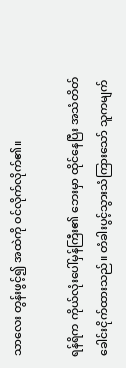သာလေး တွန်းဖွင့်၍ အထဲကို ဝင်လိုက်လိုက်၏။

ရန်ရိက ကိုယ်လုံးပေါ်မှန်ကြီး၏ ဘေးမှာ ထိုင်နေပြီး အသံတိတ် ခေါင်းငိုက်ထားသည်။ တံခါးပွင့်သွားသံကြားသော် သူကမျက်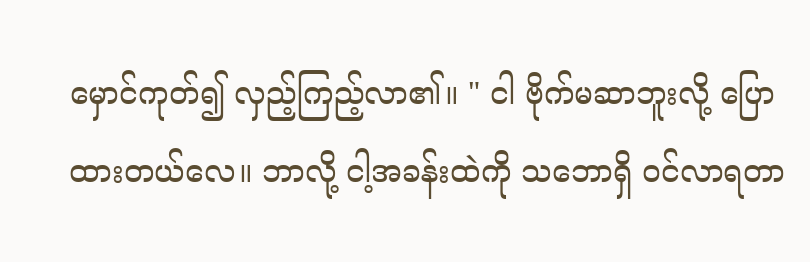မှောင်ကုတ်၍ လှည့်ကြည့်လာ၏။ " ငါ ဗိုက်မဆာဘူးလို့ ပြောထားတယ်လေ။ ဘာလို့ ငါ့အခန်းထဲကို သဘောရှိ ဝင်လာရတာ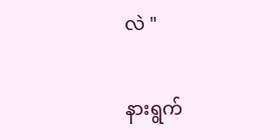လဲ "

နားရွက်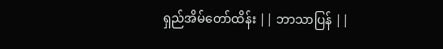ရှည်အိမ်တော်ထိန်း || ဘာသာပြန် ||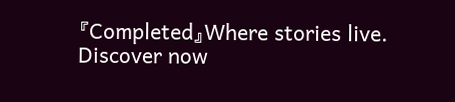『Completed』Where stories live. Discover now